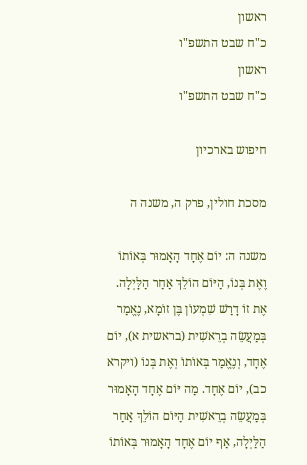ראשון
כ"ח שבט התשפ"ו
ראשון
כ"ח שבט התשפ"ו

חיפוש בארכיון

מסכת חולין, פרק ה, משנה ה

משנה ה: יוֹם אֶחָד הָאָמוּר בְּאוֹתוֹ וֶאֶת בְּנוֹ, הַיּוֹם הוֹלֵךְ אַחַר הַלָּיְלָה. אֶת זוֹ דָרַשׁ שִׁמְעוֹן בֶּן זוֹמָא, נֶאֱמַר בְּמַעֲשֵׂה בְרֵאשִׁית (בראשית א), יוֹם אֶחָד, וְנֶאֱמַר בְּאוֹתוֹ וְאֶת בְּנוֹ (ויקרא כב), יוֹם אֶחָד. מַה יּוֹם אֶחָד הָאָמוּר בְּמַעֲשֵׂה בְרֵאשִׁית הַיּוֹם הוֹלֵךְ אַחַר הַלַּיְלָה, אַף יוֹם אֶחָד הָאָמוּר בְּאוֹתוֹ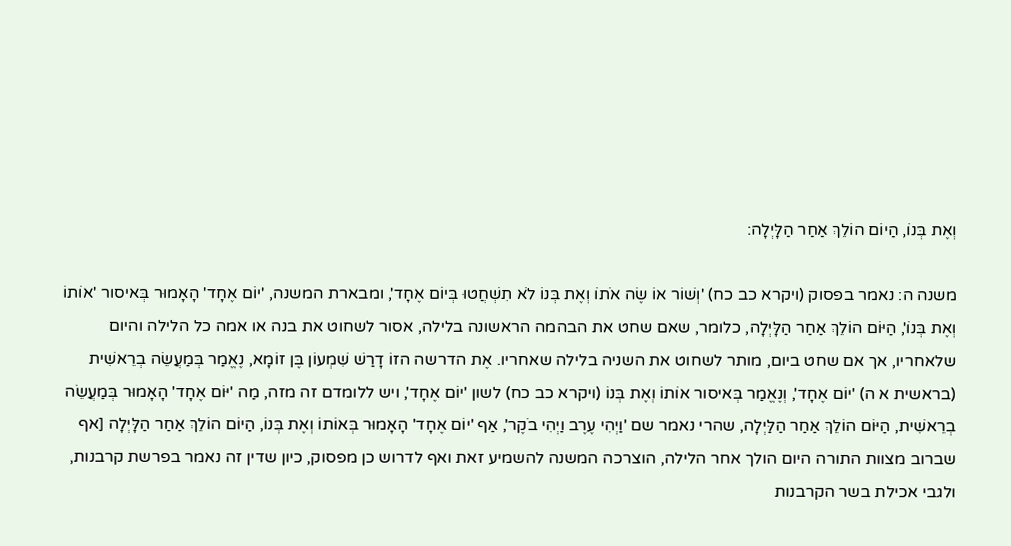וְאֶת בְּנוֹ, הַיוֹם הוֹלֵךְ אַחַר הַלָּיְלָה:

משנה ה: נאמר בפסוק (ויקרא כב כח) 'וְשׁוֹר אוֹ שֶׂה אֹתוֹ וְאֶת בְּנוֹ לֹא תִשְׁחֲטוּ בְּיוֹם אֶחָד', ומבארת המשנה, 'יוֹם אֶחָד' הָאָמוּר בְּאיסור 'אוֹתוֹ וְאֶת בְּנוֹ', הַיּוֹם הוֹלֵךְ אַחַר הַלָּיְלָה, כלומר, שאם שחט את הבהמה הראשונה בלילה, אסור לשחוט את בנה או אמה כל הלילה והיום שלאחריו, אך אם שחט ביום, מותר לשחוט את השניה בלילה שאחריו. אֶת הדרשה הזוֹ דָרַשׁ שִׁמְעוֹן בֶּן זוֹמָא, נֶאֱמַר בְּמַעֲשֵׂה בְרֵאשִׁית (בראשית א ה) 'יוֹם אֶחָד', וְנֶאֱמַר בְּאיסור אוֹתוֹ וְאֶת בְּנוֹ (ויקרא כב כח) לשון 'יוֹם אֶחָד', ויש ללומדם זה מזה, מַה 'יּוֹם אֶחָד' הָאָמוּר בְּמַעֲשֵׂה בְרֵאשִׁית, הַיּוֹם הוֹלֵךְ אַחַר הַלַּיְלָה, שהרי נאמר שם 'וַיְהִי עֶרֶב וַיְהִי בֹקֶר', אַף 'יוֹם אֶחָד' הָאָמוּר בְּאוֹתוֹ וְאֶת בְּנוֹ, הַיוֹם הוֹלֵךְ אַחַר הַלָּיְלָה [אף שברוב מצוות התורה היום הולך אחר הלילה, הוצרכה המשנה להשמיע זאת ואף לדרוש כן מפסוק, כיון שדין זה נאמר בפרשת קרבנות, ולגבי אכילת בשר הקרבנות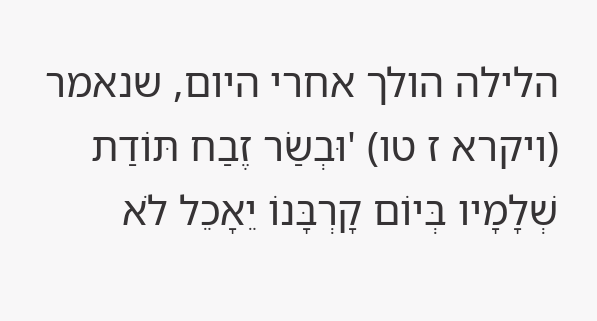הלילה הולך אחרי היום, שנאמר (ויקרא ז טו) 'וּבְשַׂר זֶבַח תּוֹדַת שְׁלָמָיו בְּיוֹם קָרְבָּנוֹ יֵאָכֵל לֹא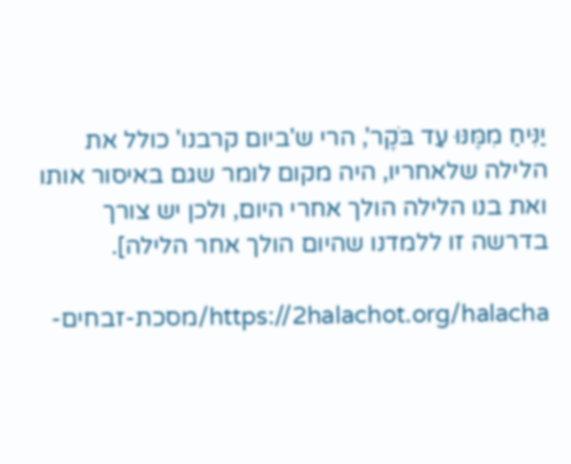יַנִּיחַ מִמֶּנּוּ עַד בֹּקֶר', הרי ש'ביום קרבנו' כולל את הלילה שלאחריו, היה מקום לומר שגם באיסור אותו ואת בנו הלילה הולך אחרי היום, ולכן יש צורך בדרשה זו ללמדנו שהיום הולך אחר הלילה].

https://2halachot.org/halacha/מסכת-זבחים-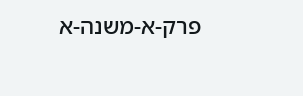פרק-א-משנה-א